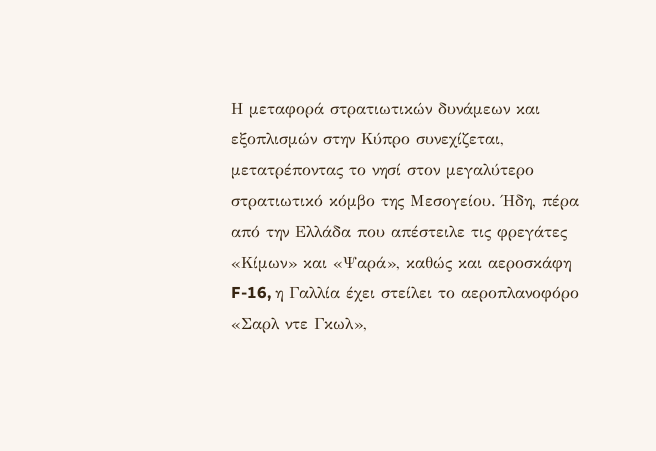Η μεταφορά στρατιωτικών δυνάμεων και εξοπλισμών στην Κύπρο συνεχίζεται, μετατρέποντας το νησί στον μεγαλύτερο στρατιωτικό κόμβο της Μεσογείου. Ήδη, πέρα από την Ελλάδα που απέστειλε τις φρεγάτες «Κίμων» και «Ψαρά», καθώς και αεροσκάφη F-16, η Γαλλία έχει στείλει το αεροπλανοφόρο «Σαρλ ντε Γκωλ»,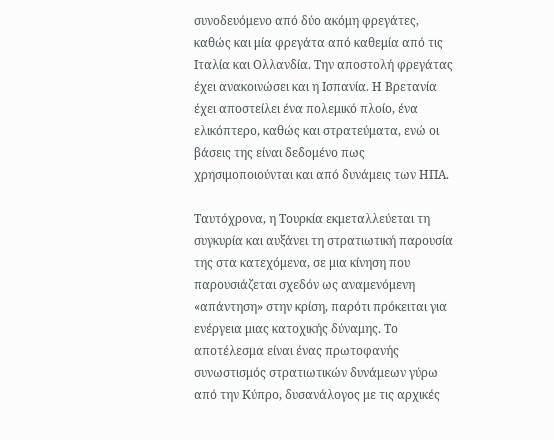συνοδευόμενο από δύο ακόμη φρεγάτες, καθώς και μία φρεγάτα από καθεμία από τις Ιταλία και Ολλανδία. Την αποστολή φρεγάτας έχει ανακοινώσει και η Ισπανία. Η Βρετανία έχει αποστείλει ένα πολεμικό πλοίο, ένα ελικόπτερο, καθώς και στρατεύματα, ενώ οι βάσεις της είναι δεδομένο πως χρησιμοποιούνται και από δυνάμεις των ΗΠΑ.

Ταυτόχρονα, η Τουρκία εκμεταλλεύεται τη συγκυρία και αυξάνει τη στρατιωτική παρουσία της στα κατεχόμενα, σε μια κίνηση που παρουσιάζεται σχεδόν ως αναμενόμενη «απάντηση» στην κρίση, παρότι πρόκειται για ενέργεια μιας κατοχικής δύναμης. Το αποτέλεσμα είναι ένας πρωτοφανής συνωστισμός στρατιωτικών δυνάμεων γύρω από την Κύπρο, δυσανάλογος με τις αρχικές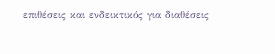επιθέσεις και ενδεικτικός για διαθέσεις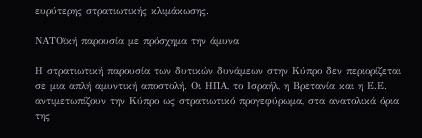ευρύτερης στρατιωτικής κλιμάκωσης.

ΝΑΤΟϊκή παρουσία με πρόσχημα την άμυνα

Η στρατιωτική παρουσία των δυτικών δυνάμεων στην Κύπρο δεν περιορίζεται σε μια απλή αμυντική αποστολή. Οι ΗΠΑ, το Ισραήλ, η Βρετανία και η Ε.Ε. αντιμετωπίζουν την Κύπρο ως στρατιωτικό προγεφύρωμα, στα ανατολικά όρια της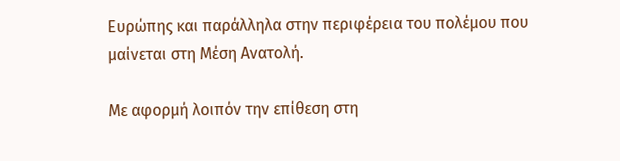Ευρώπης και παράλληλα στην περιφέρεια του πολέμου που μαίνεται στη Μέση Ανατολή.

Με αφορμή λοιπόν την επίθεση στη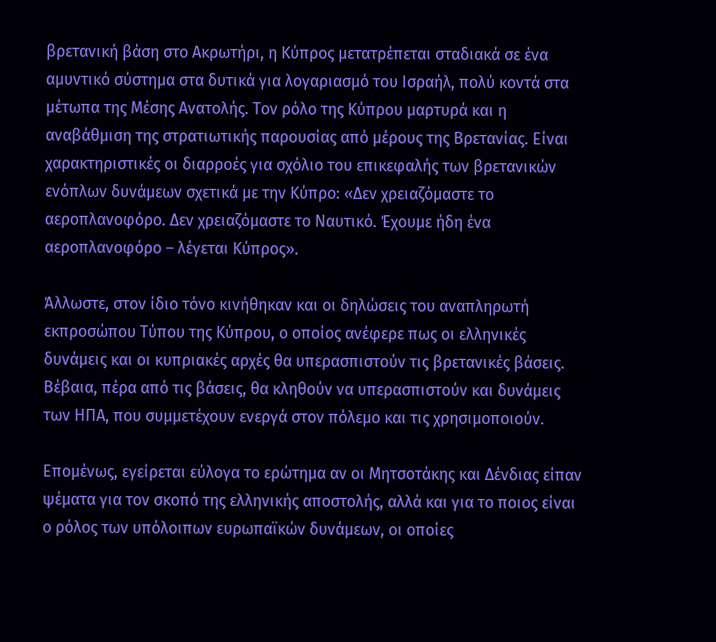βρετανική βάση στο Ακρωτήρι, η Κύπρος μετατρέπεται σταδιακά σε ένα αμυντικό σύστημα στα δυτικά για λογαριασμό του Ισραήλ, πολύ κοντά στα μέτωπα της Μέσης Ανατολής. Τον ρόλο της Κύπρου μαρτυρά και η αναβάθμιση της στρατιωτικής παρουσίας από μέρους της Βρετανίας. Είναι χαρακτηριστικές οι διαρροές για σχόλιο του επικεφαλής των βρετανικών ενόπλων δυνάμεων σχετικά με την Κύπρο: «Δεν χρειαζόμαστε το αεροπλανοφόρο. Δεν χρειαζόμαστε το Ναυτικό. Έχουμε ήδη ένα αεροπλανοφόρο – λέγεται Κύπρος».

Άλλωστε, στον ίδιο τόνο κινήθηκαν και οι δηλώσεις του αναπληρωτή εκπροσώπου Τύπου της Κύπρου, ο οποίος ανέφερε πως οι ελληνικές δυνάμεις και οι κυπριακές αρχές θα υπερασπιστούν τις βρετανικές βάσεις. Βέβαια, πέρα από τις βάσεις, θα κληθούν να υπερασπιστούν και δυνάμεις των ΗΠΑ, που συμμετέχουν ενεργά στον πόλεμο και τις χρησιμοποιούν.

Επομένως, εγείρεται εύλογα το ερώτημα αν οι Μητσοτάκης και Δένδιας είπαν ψέματα για τον σκοπό της ελληνικής αποστολής, αλλά και για το ποιος είναι ο ρόλος των υπόλοιπων ευρωπαϊκών δυνάμεων, οι οποίες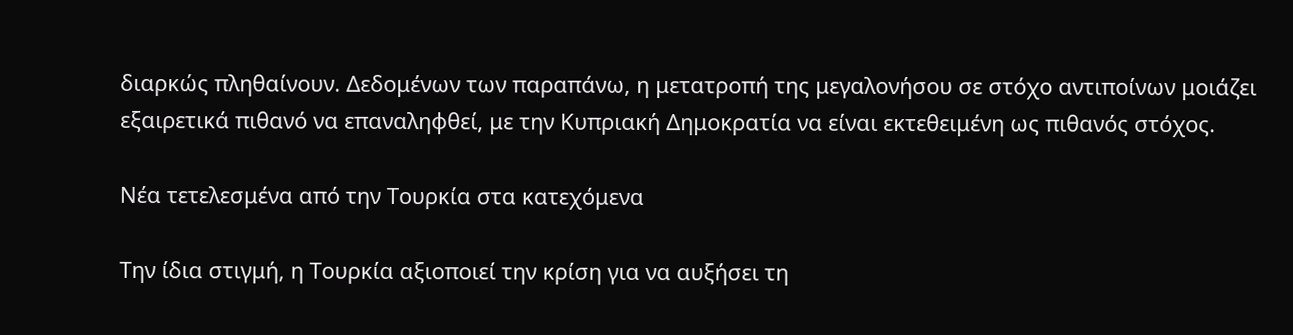διαρκώς πληθαίνουν. Δεδομένων των παραπάνω, η μετατροπή της μεγαλονήσου σε στόχο αντιποίνων μοιάζει εξαιρετικά πιθανό να επαναληφθεί, με την Κυπριακή Δημοκρατία να είναι εκτεθειμένη ως πιθανός στόχος.

Νέα τετελεσμένα από την Τουρκία στα κατεχόμενα

Την ίδια στιγμή, η Τουρκία αξιοποιεί την κρίση για να αυξήσει τη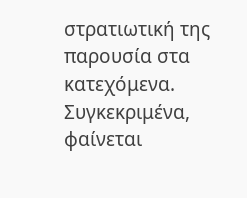στρατιωτική της παρουσία στα κατεχόμενα. Συγκεκριμένα, φαίνεται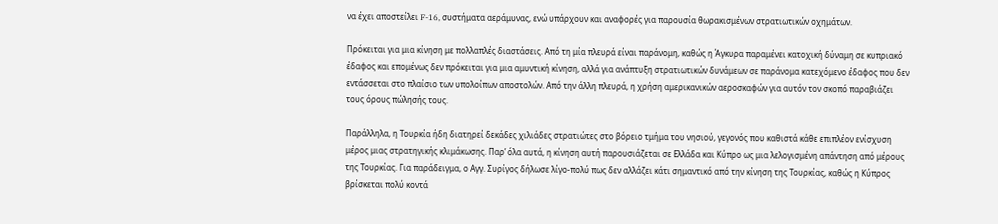να έχει αποστείλει F-16, συστήματα αεράμυνας, ενώ υπάρχουν και αναφορές για παρουσία θωρακισμένων στρατιωτικών οχημάτων.

Πρόκειται για μια κίνηση με πολλαπλές διαστάσεις. Από τη μία πλευρά είναι παράνομη, καθώς η Άγκυρα παραμένει κατοχική δύναμη σε κυπριακό έδαφος και επομένως δεν πρόκειται για μια αμυντική κίνηση, αλλά για ανάπτυξη στρατιωτικών δυνάμεων σε παράνομα κατεχόμενο έδαφος που δεν εντάσσεται στο πλαίσιο των υπολοίπων αποστολών. Από την άλλη πλευρά, η χρήση αμερικανικών αεροσκαφών για αυτόν τον σκοπό παραβιάζει τους όρους πώλησής τους.

Παράλληλα, η Τουρκία ήδη διατηρεί δεκάδες χιλιάδες στρατιώτες στο βόρειο τμήμα του νησιού, γεγονός που καθιστά κάθε επιπλέον ενίσχυση μέρος μιας στρατηγικής κλιμάκωσης. Παρ’ όλα αυτά, η κίνηση αυτή παρουσιάζεται σε Ελλάδα και Κύπρο ως μια λελογισμένη απάντηση από μέρους της Τουρκίας. Για παράδειγμα, ο Αγγ. Συρίγος δήλωσε λίγο-πολύ πως δεν αλλάζει κάτι σημαντικό από την κίνηση της Τουρκίας, καθώς η Κύπρος βρίσκεται πολύ κοντά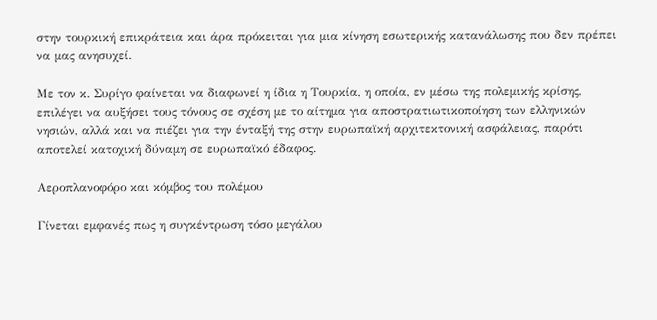στην τουρκική επικράτεια και άρα πρόκειται για μια κίνηση εσωτερικής κατανάλωσης που δεν πρέπει να μας ανησυχεί.

Με τον κ. Συρίγο φαίνεται να διαφωνεί η ίδια η Τουρκία, η οποία, εν μέσω της πολεμικής κρίσης, επιλέγει να αυξήσει τους τόνους σε σχέση με το αίτημα για αποστρατιωτικοποίηση των ελληνικών νησιών, αλλά και να πιέζει για την ένταξή της στην ευρωπαϊκή αρχιτεκτονική ασφάλειας, παρότι αποτελεί κατοχική δύναμη σε ευρωπαϊκό έδαφος.

Αεροπλανοφόρο και κόμβος του πολέμου

Γίνεται εμφανές πως η συγκέντρωση τόσο μεγάλου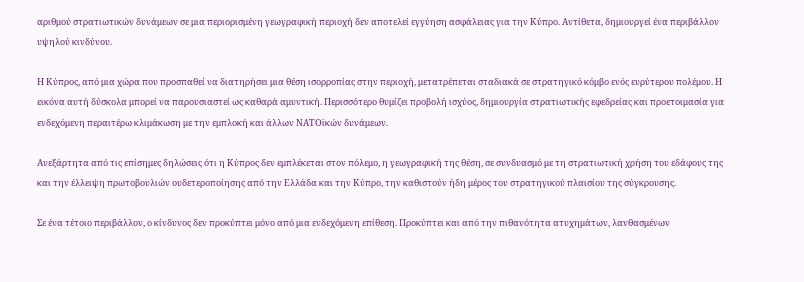αριθμού στρατιωτικών δυνάμεων σε μια περιορισμένη γεωγραφική περιοχή δεν αποτελεί εγγύηση ασφάλειας για την Κύπρο. Αντίθετα, δημιουργεί ένα περιβάλλον υψηλού κινδύνου.

Η Κύπρος, από μια χώρα που προσπαθεί να διατηρήσει μια θέση ισορροπίας στην περιοχή, μετατρέπεται σταδιακά σε στρατηγικό κόμβο ενός ευρύτερου πολέμου. Η εικόνα αυτή δύσκολα μπορεί να παρουσιαστεί ως καθαρά αμυντική. Περισσότερο θυμίζει προβολή ισχύος, δημιουργία στρατιωτικής εφεδρείας και προετοιμασία για ενδεχόμενη περαιτέρω κλιμάκωση με την εμπλοκή και άλλων ΝΑΤΟϊκών δυνάμεων.

Ανεξάρτητα από τις επίσημες δηλώσεις ότι η Κύπρος δεν εμπλέκεται στον πόλεμο, η γεωγραφική της θέση, σε συνδυασμό με τη στρατιωτική χρήση του εδάφους της και την έλλειψη πρωτοβουλιών ουδετεροποίησης από την Ελλάδα και την Κύπρο, την καθιστούν ήδη μέρος του στρατηγικού πλαισίου της σύγκρουσης.

Σε ένα τέτοιο περιβάλλον, ο κίνδυνος δεν προκύπτει μόνο από μια ενδεχόμενη επίθεση. Προκύπτει και από την πιθανότητα ατυχημάτων, λανθασμένων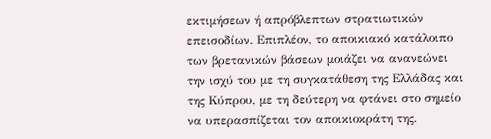εκτιμήσεων ή απρόβλεπτων στρατιωτικών επεισοδίων. Επιπλέον, το αποικιακό κατάλοιπο των βρετανικών βάσεων μοιάζει να ανανεώνει την ισχύ του με τη συγκατάθεση της Ελλάδας και της Κύπρου, με τη δεύτερη να φτάνει στο σημείο να υπερασπίζεται τον αποικιοκράτη της.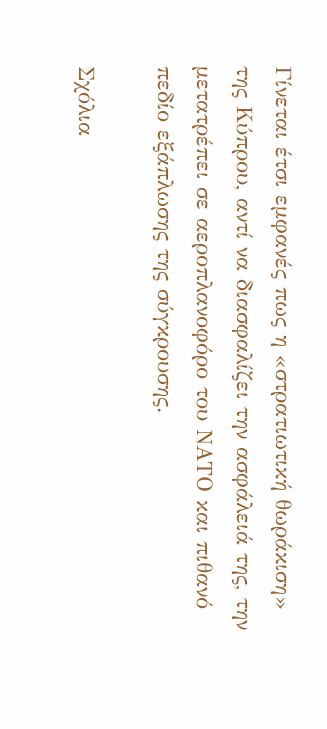Γίνεται έτσι εμφανές πως η «στρατιωτική θωράκιση» της Κύπρου, αντί να διασφαλίζει την ασφάλειά της, την μετατρέπει σε αεροπλανοφόρο του ΝΑΤΟ και πιθανό πεδίο εξάπλωσης της σύγκρουσης.

Σχόλια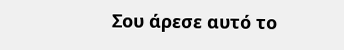Σου άρεσε αυτό το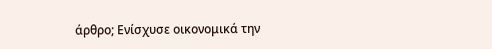άρθρο; Ενίσχυσε οικονομικά την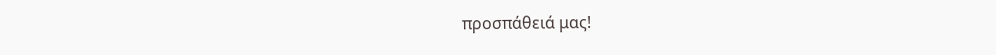προσπάθειά μας!